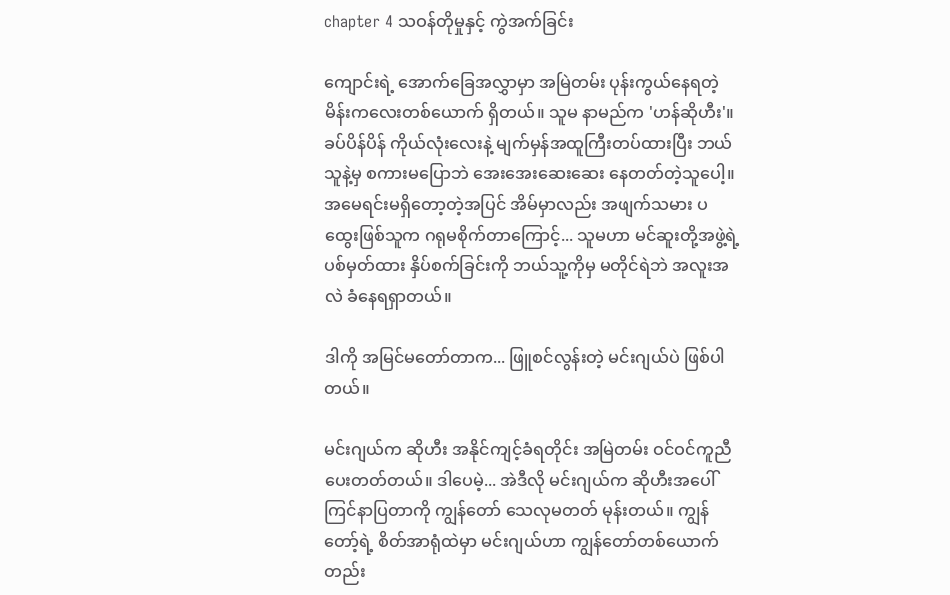chapter 4 သဝန်တိုမှုနှင့် ကွဲအက်ခြင်း

ကျောင်းရဲ့ အောက်ခြေအလွှာမှာ အမြဲတမ်း ပုန်းကွယ်နေရတဲ့ မိန်းကလေးတစ်ယောက် ရှိတယ်။ သူမ နာမည်က 'ဟန်ဆိုဟီး'။ ခပ်ပိန်ပိန် ကိုယ်လုံးလေးနဲ့ မျက်မှန်အထူကြီးတပ်ထားပြီး ဘယ်သူနဲ့မှ စကားမပြောဘဲ အေးအေးဆေးဆေး နေတတ်တဲ့သူပေါ့။ အမေရင်းမရှိတော့တဲ့အပြင် အိမ်မှာလည်း အဖျက်သမား ပထွေးဖြစ်သူက ဂရုမစိုက်တာကြောင့်... သူမဟာ မင်ဆူးတို့အဖွဲ့ရဲ့ ပစ်မှတ်ထား နှိပ်စက်ခြင်းကို ဘယ်သူ့ကိုမှ မတိုင်ရဲဘဲ အလူးအလဲ ခံနေရရှာတယ်။

ဒါကို အမြင်မတော်တာက... ဖြူစင်လွန်းတဲ့ မင်းဂျယ်ပဲ ဖြစ်ပါတယ်။

မင်းဂျယ်က ဆိုဟီး အနိုင်ကျင့်ခံရတိုင်း အမြဲတမ်း ဝင်ဝင်ကူညီပေးတတ်တယ်။ ဒါပေမဲ့... အဲဒီလို မင်းဂျယ်က ဆိုဟီးအပေါ် ကြင်နာပြတာကို ကျွန်တော် သေလုမတတ် မုန်းတယ်။ ကျွန်တော့်ရဲ့ စိတ်အာရုံထဲမှာ မင်းဂျယ်ဟာ ကျွန်တော်တစ်ယောက်တည်း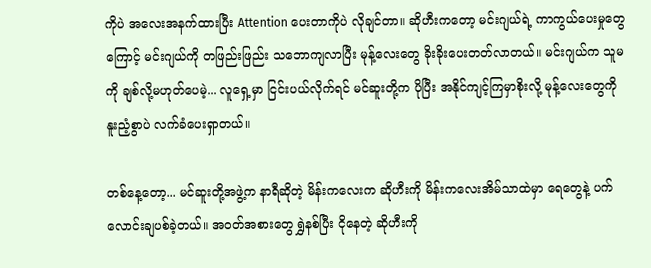ကိုပဲ အလေးအနက်ထားပြီး Attention ပေးတာကိုပဲ လိုချင်တာ။ ဆိုဟီးကတော့ မင်းဂျယ်ရဲ့ ကာကွယ်ပေးမှုတွေကြောင့် မင်းဂျယ်ကို တဖြည်းဖြည်း သဘောကျလာပြီး မုန့်လေးတွေ ခိုးခိုးပေးတတ်လာတယ်။ မင်းဂျယ်က သူမကို ချစ်လို့မဟုတ်ပေမဲ့... လူရှေ့မှာ ငြင်းပယ်လိုက်ရင် မင်ဆူးတို့က ပိုပြီး အနိုင်ကျင့်ကြမှာစိုးလို့ မုန့်လေးတွေကို နူးညံ့စွာပဲ လက်ခံပေးရှာတယ်။

တစ်နေ့တော့... မင်ဆူးတို့အဖွဲ့က နာရီဆိုတဲ့ မိန်းကလေးက ဆိုဟီးကို မိန်းကလေးအိမ်သာထဲမှာ ရေတွေနဲ့ ပက်လောင်းချပစ်ခဲ့တယ်။ အဝတ်အစားတွေ ရွှဲနစ်ပြီး ငိုနေတဲ့ ဆိုဟီးကို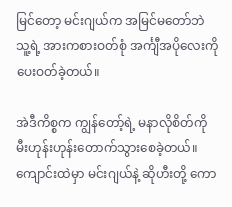မြင်တော့ မင်းဂျယ်က အမြင်မတော်ဘဲ သူ့ရဲ့ အားကစားဝတ်စုံ အင်္ကျီအပိုလေးကို ပေးဝတ်ခဲ့တယ်။

အဲဒီကိစ္စက ကျွန်တော့်ရဲ့ မနာလိုစိတ်ကို မီးဟုန်းဟုန်းတောက်သွားစေခဲ့တယ်။ ကျောင်းထဲမှာ မင်းဂျယ်နဲ့ ဆိုဟီးတို့ ကော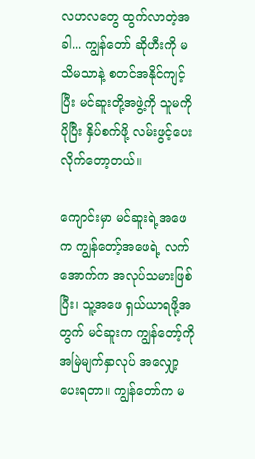လဟလတွေ ထွက်လာတဲ့အခါ... ကျွန်တော် ဆိုဟီးကို မသိမသာနဲ့ စတင်အနိုင်ကျင့်ပြီး မင်ဆူးတို့အဖွဲ့ကို သူမကို ပိုပြီး နှိပ်စက်ဖို့ လမ်းဖွင့်ပေးလိုက်တော့တယ်။

ကျောင်းမှာ မင်ဆူးရဲ့အဖေက ကျွန်တော့်အဖေရဲ့ လက်အောက်က အလုပ်သမားဖြစ်ပြီး၊ သူ့အဖေ ရှယ်ယာရဖို့အတွက် မင်ဆူးက ကျွန်တော့်ကို အမြဲမျက်နှာလုပ် အလျှော့ပေးရတာ။ ကျွန်တော်က မ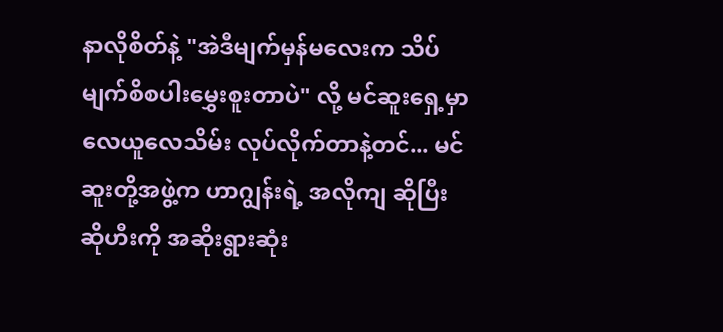နာလိုစိတ်နဲ့ "အဲဒီမျက်မှန်မလေးက သိပ်မျက်စိစပါးမွှေးစူးတာပဲ" လို့ မင်ဆူးရှေ့မှာ လေယူလေသိမ်း လုပ်လိုက်တာနဲ့တင်... မင်ဆူးတို့အဖွဲ့က ဟာဂျွန်းရဲ့ အလိုကျ ဆိုပြီး ဆိုဟီးကို အဆိုးရွားဆုံး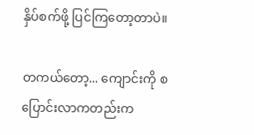နှိပ်စက်ဖို့ ပြင်ကြတော့တာပဲ။

တကယ်တော့... ကျောင်းကို စပြောင်းလာကတည်းက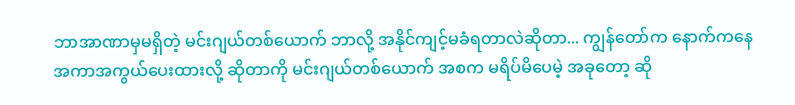ဘာအာဏာမှမရှိတဲ့ မင်းဂျယ်တစ်ယောက် ဘာလို့ အနိုင်ကျင့်မခံရတာလဲဆိုတာ... ကျွန်တော်က နောက်ကနေ အကာအကွယ်ပေးထားလို့ ဆိုတာကို မင်းဂျယ်တစ်ယောက် အစက မရိပ်မိပေမဲ့ အခုတော့ ဆို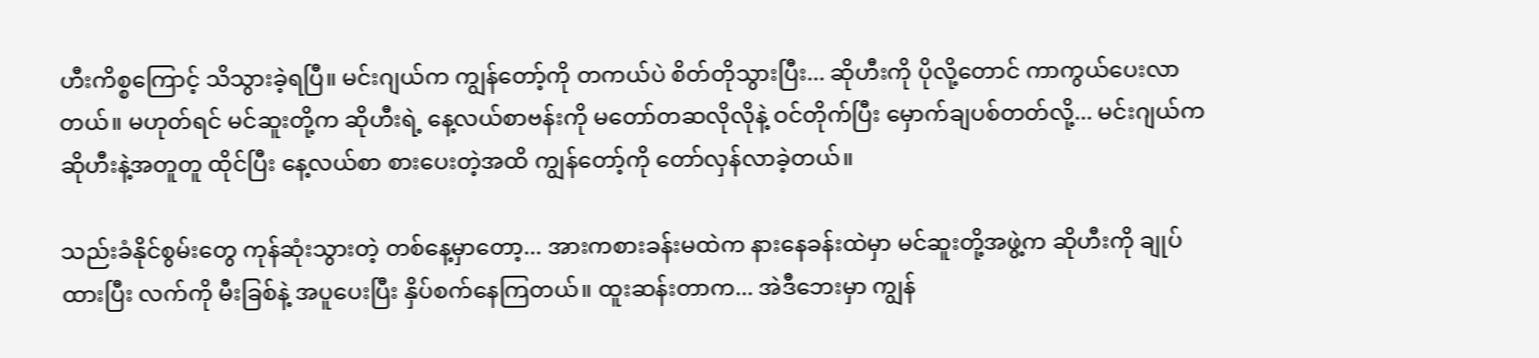ဟီးကိစ္စကြောင့် သိသွားခဲ့ရပြီ။ မင်းဂျယ်က ကျွန်တော့်ကို တကယ်ပဲ စိတ်တိုသွားပြီး... ဆိုဟီးကို ပိုလို့တောင် ကာကွယ်ပေးလာတယ်။ မဟုတ်ရင် မင်ဆူးတို့က ဆိုဟီးရဲ့ နေ့လယ်စာဗန်းကို မတော်တဆလိုလိုနဲ့ ဝင်တိုက်ပြီး မှောက်ချပစ်တတ်လို့... မင်းဂျယ်က ဆိုဟီးနဲ့အတူတူ ထိုင်ပြီး နေ့လယ်စာ စားပေးတဲ့အထိ ကျွန်တော့်ကို တော်လှန်လာခဲ့တယ်။

သည်းခံနိုင်စွမ်းတွေ ကုန်ဆုံးသွားတဲ့ တစ်နေ့မှာတော့... အားကစားခန်းမထဲက နားနေခန်းထဲမှာ မင်ဆူးတို့အဖွဲ့က ဆိုဟီးကို ချုပ်ထားပြီး လက်ကို မီးခြစ်နဲ့ အပူပေးပြီး နှိပ်စက်နေကြတယ်။ ထူးဆန်းတာက... အဲဒီဘေးမှာ ကျွန်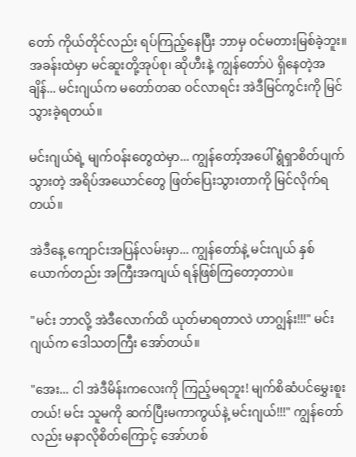တော် ကိုယ်တိုင်လည်း ရပ်ကြည့်နေပြီး ဘာမှ ဝင်မတားမြစ်ခဲ့ဘူး။ အခန်းထဲမှာ မင်ဆူးတို့အုပ်စု၊ ဆိုဟီးနဲ့ ကျွန်တော်ပဲ ရှိနေတဲ့အချိန်... မင်းဂျယ်က မတော်တဆ ဝင်လာရင်း အဲဒီမြင်ကွင်းကို မြင်သွားခဲ့ရတယ်။

မင်းဂျယ်ရဲ့ မျက်ဝန်းတွေထဲမှာ... ကျွန်တော့်အပေါ် ရွံရှာစိတ်ပျက်သွားတဲ့ အရိပ်အယောင်တွေ ဖြတ်ပြေးသွားတာကို မြင်လိုက်ရတယ်။

အဲဒီနေ့ ကျောင်းအပြန်လမ်းမှာ... ကျွန်တော်နဲ့ မင်းဂျယ် နှစ်ယောက်တည်း အကြီးအကျယ် ရန်ဖြစ်ကြတော့တာပဲ။

"မင်း ဘာလို့ အဲဒီလောက်ထိ ယုတ်မာရတာလဲ ဟာဂျွန်း!!!" မင်းဂျယ်က ဒေါသတကြီး အော်တယ်။

"အေး... ငါ အဲဒီမိန်းကလေးကို ကြည့်မရဘူး! မျက်စိဆံပင်မွှေးစူးတယ်! မင်း သူမကို ဆက်ပြီးမကာကွယ်နဲ့ မင်းဂျယ်!!!" ကျွန်တော်လည်း မနာလိုစိတ်ကြောင့် အော်ဟစ်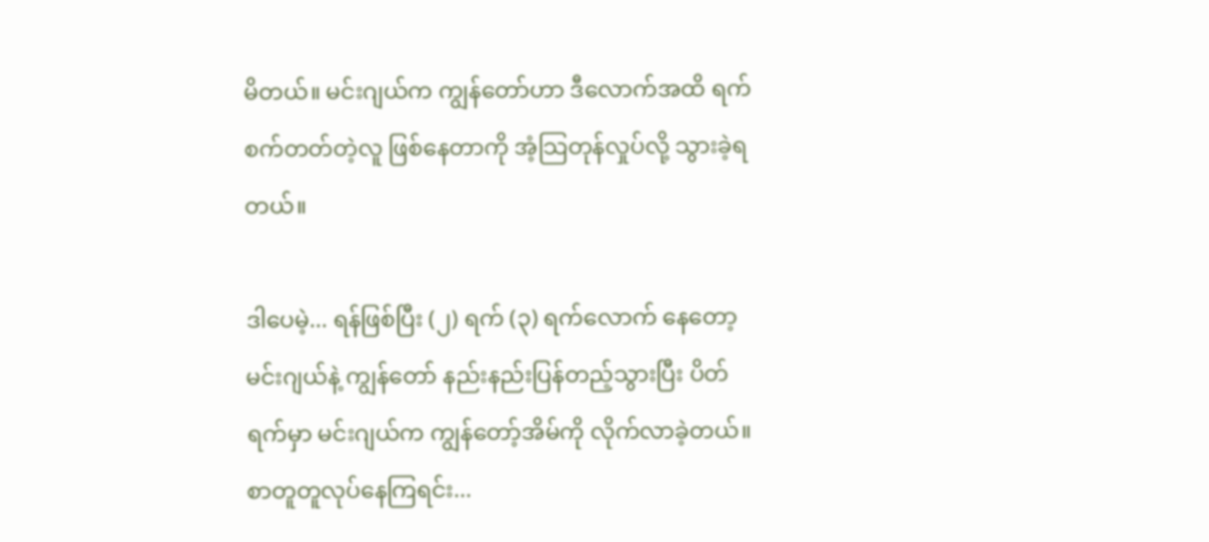မိတယ်။ မင်းဂျယ်က ကျွန်တော်ဟာ ဒီလောက်အထိ ရက်စက်တတ်တဲ့လူ ဖြစ်နေတာကို အံ့သြတုန်လှုပ်လို့ သွားခဲ့ရတယ်။

ဒါပေမဲ့... ရန်ဖြစ်ပြီး (၂) ရက် (၃) ရက်လောက် နေတော့ မင်းဂျယ်နဲ့ ကျွန်တော် နည်းနည်းပြန်တည့်သွားပြီး ပိတ်ရက်မှာ မင်းဂျယ်က ကျွန်တော့်အိမ်ကို လိုက်လာခဲ့တယ်။ စာတူတူလုပ်နေကြရင်း...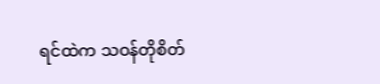ရင်ထဲက သဝန်တိုစိတ်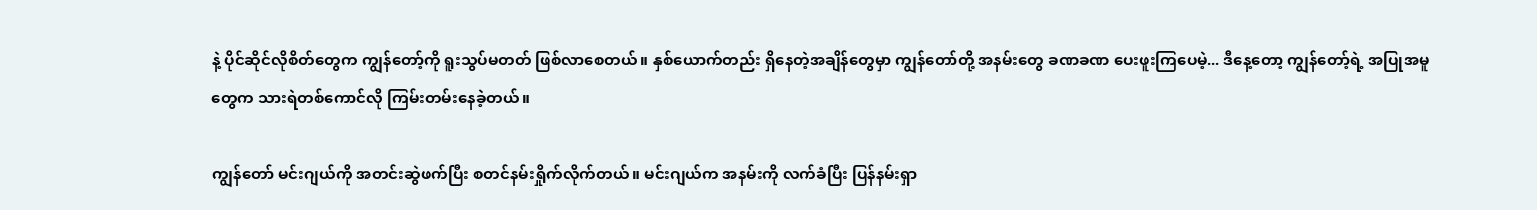နဲ့ ပိုင်ဆိုင်လိုစိတ်တွေက ကျွန်တော့်ကို ရူးသွပ်မတတ် ဖြစ်လာစေတယ်။ နှစ်ယောက်တည်း ရှိနေတဲ့အချိန်တွေမှာ ကျွန်တော်တို့ အနမ်းတွေ ခဏခဏ ပေးဖူးကြပေမဲ့... ဒီနေ့တော့ ကျွန်တော့်ရဲ့ အပြုအမူတွေက သားရဲတစ်ကောင်လို ကြမ်းတမ်းနေခဲ့တယ်။

ကျွန်တော် မင်းဂျယ်ကို အတင်းဆွဲဖက်ပြီး စတင်နမ်းရှိုက်လိုက်တယ်။ မင်းဂျယ်က အနမ်းကို လက်ခံပြီး ပြန်နမ်းရှာ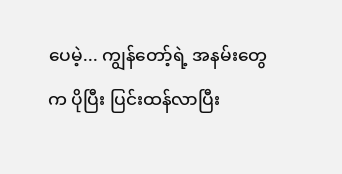ပေမဲ့... ကျွန်တော့်ရဲ့ အနမ်းတွေက ပိုပြီး ပြင်းထန်လာပြီး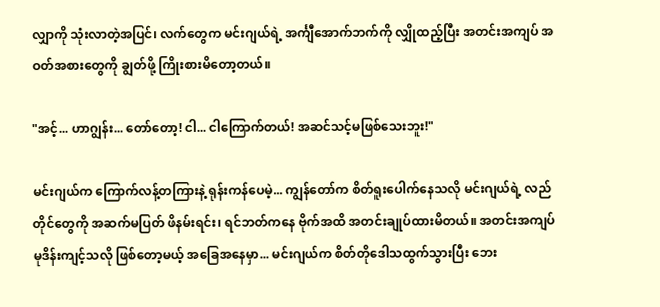လျှာကို သုံးလာတဲ့အပြင်၊ လက်တွေက မင်းဂျယ်ရဲ့ အင်္ကျီအောက်ဘက်ကို လျှိုထည့်ပြီး အတင်းအကျပ် အဝတ်အစားတွေကို ချွတ်ဖို့ ကြိုးစားမိတော့တယ်။

"အင့်... ဟာဂျွန်း... တော်တော့! ငါ... ငါကြောက်တယ်! အဆင်သင့်မဖြစ်သေးဘူး!"

မင်းဂျယ်က ကြောက်လန့်တကြားနဲ့ ရုန်းကန်ပေမဲ့... ကျွန်တော်က စိတ်ရူးပေါက်နေသလို မင်းဂျယ်ရဲ့ လည်တိုင်တွေကို အဆက်မပြတ် ဖိနမ်းရင်း၊ ရင်ဘတ်ကနေ ဗိုက်အထိ အတင်းချုပ်ထားမိတယ်။ အတင်းအကျပ် မုဒိန်းကျင့်သလို ဖြစ်တော့မယ့် အခြေအနေမှာ... မင်းဂျယ်က စိတ်တိုဒေါသထွက်သွားပြီး ဘေး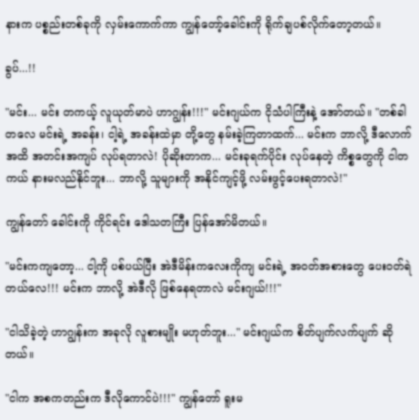နားက ပစ္စည်းတစ်ခုကို လှမ်းကောက်ကာ ကျွန်တော့်ခေါင်းကို ရိုက်ချပစ်လိုက်တော့တယ်။

ခွပ်...!!

"မင်း... မင်း တကယ့် လူယုတ်မာပဲ ဟာဂျွန်း!!!" မင်းဂျယ်က ငိုသံပါကြီးနဲ့ အော်တယ်။ "တစ်ခါတလေ မင်းရဲ့ အခန်း၊ ငါ့ရဲ့ အခန်းထဲမှာ တို့တွေ နမ်းခဲ့ကြတာထက်... မင်းက ဘာလို့ ဒီလောက်အထိ အတင်းအကျပ် လုပ်ရတာလဲ! ပိုဆိုးတာက... မင်းခုရက်ပိုင်း လုပ်နေတဲ့ ကိစ္စတွေကို ငါတကယ် နားမလည်နိုင်ဘူး... ဘာလို့ သူများကို အနိုင်ကျင့်ဖို့ လမ်းဖွင့်ပေးရတာလဲ!"

ကျွန်တော် ခေါင်းကို ကိုင်ရင်း ဒေါသတကြီး ပြန်အော်မိတယ်။

"မင်းကကျတော့... ငါ့ကို ပစ်ပယ်ပြီး အဲဒီမိန်းကလေးကိုကျ မင်းရဲ့ အဝတ်အစားတွေ ပေးဝတ်ရဲတယ်လေ!!! မင်းက ဘာလို့ အဲဒီလို ဖြစ်နေရတာလဲ မင်းဂျယ်!!!"

"ငါသိခဲ့တဲ့ ဟာဂျွန်းက အခုလို လူစားမျိုး မဟုတ်ဘူး..." မင်းဂျယ်က စိတ်ပျက်လက်ပျက် ဆိုတယ်။

"ငါက အစကတည်းက ဒီလိုကောင်ပဲ!!!" ကျွန်တော် ရူးမ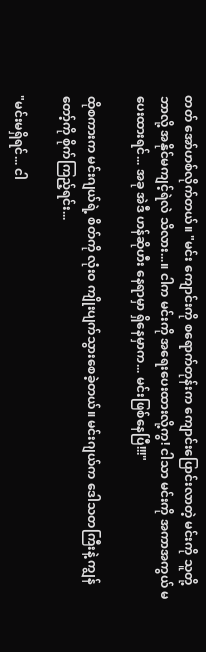တတ် အော်ဟစ်လိုက်တယ်။ "မင်း ကျောင်းကို စရောက်တုန်းက ကျောင်းပြောင်းလာတဲ့ မင်းကို သူတို့ ဘာလို့ အနိုင်မကျင့်ရဲလဲ သိလား...။ ငါက မင်းကို အရေးပေးထားလို့ကွ! ငါသာ မင်းကို အကာအကွယ် မပေးထားရင်... အခု အဲဒီ ဟန်ဆိုဟီး နေရာမှာ ရှိနေမှာက... မင်းဖြစ်နေပြီ!!!"

ထိုစကားက မင်းဂျယ်ရဲ့ စိတ်ကို လုံးဝ ကျိုးပျက်သွားစေခဲ့တယ်။ မင်းဂျယ်က ဒေါသတကြီးနဲ့ ကျွန်တော့်ကို စိုက်ကြည့်ရင်း...

"မင်းမရှိရင်... ငါ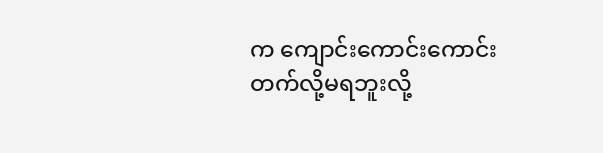က ကျောင်းကောင်းကောင်း တက်လို့မရဘူးလို့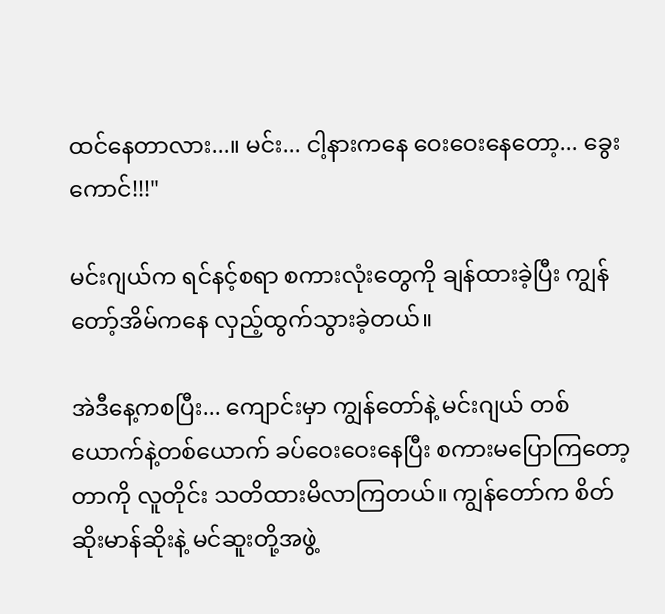ထင်နေတာလား...။ မင်း... ငါ့နားကနေ ဝေးဝေးနေတော့... ခွေးကောင်!!!"

မင်းဂျယ်က ရင်နင့်စရာ စကားလုံးတွေကို ချန်ထားခဲ့ပြီး ကျွန်တော့်အိမ်ကနေ လှည့်ထွက်သွားခဲ့တယ်။

အဲဒီနေ့ကစပြီး... ကျောင်းမှာ ကျွန်တော်နဲ့ မင်းဂျယ် တစ်ယောက်နဲ့တစ်ယောက် ခပ်ဝေးဝေးနေပြီး စကားမပြောကြတော့တာကို လူတိုင်း သတိထားမိလာကြတယ်။ ကျွန်တော်က စိတ်ဆိုးမာန်ဆိုးနဲ့ မင်ဆူးတို့အဖွဲ့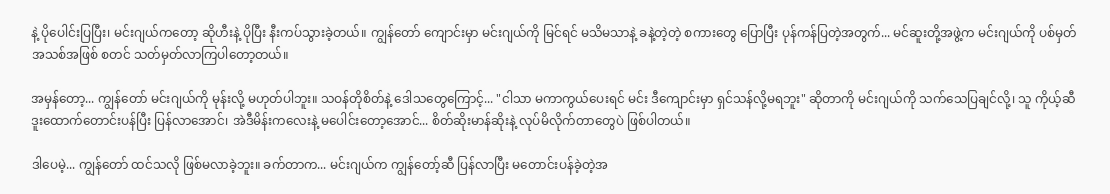နဲ့ ပိုပေါင်းပြပြီး၊ မင်းဂျယ်ကတော့ ဆိုဟီးနဲ့ ပိုပြီး နီးကပ်သွားခဲ့တယ်။ ကျွန်တော် ကျောင်းမှာ မင်းဂျယ်ကို မြင်ရင် မသိမသာနဲ့ ခနဲ့တဲ့တဲ့ စကားတွေ ပြောပြီး ပုန်ကန်ပြတဲ့အတွက်... မင်ဆူးတို့အဖွဲ့က မင်းဂျယ်ကို ပစ်မှတ်အသစ်အဖြစ် စတင် သတ်မှတ်လာကြပါတော့တယ်။

အမှန်တော့... ကျွန်တော် မင်းဂျယ်ကို မုန်းလို့ မဟုတ်ပါဘူး။ သဝန်တိုစိတ်နဲ့ ဒေါသတွေကြောင့်... "ငါသာ မကာကွယ်ပေးရင် မင်း ဒီကျောင်းမှာ ရှင်သန်လို့မရဘူး" ဆိုတာကို မင်းဂျယ်ကို သက်သေပြချင်လို့၊ သူ ကိုယ့်ဆီ ဒူးထောက်တောင်းပန်ပြီး ပြန်လာအောင်၊ အဲဒီမိန်းကလေးနဲ့ မပေါင်းတော့အောင်... စိတ်ဆိုးမာန်ဆိုးနဲ့ လုပ်မိလိုက်တာတွေပဲ ဖြစ်ပါတယ်။

ဒါပေမဲ့... ကျွန်တော် ထင်သလို ဖြစ်မလာခဲ့ဘူး။ ခက်တာက... မင်းဂျယ်က ကျွန်တော့်ဆီ ပြန်လာပြီး မတောင်းပန်ခဲ့တဲ့အ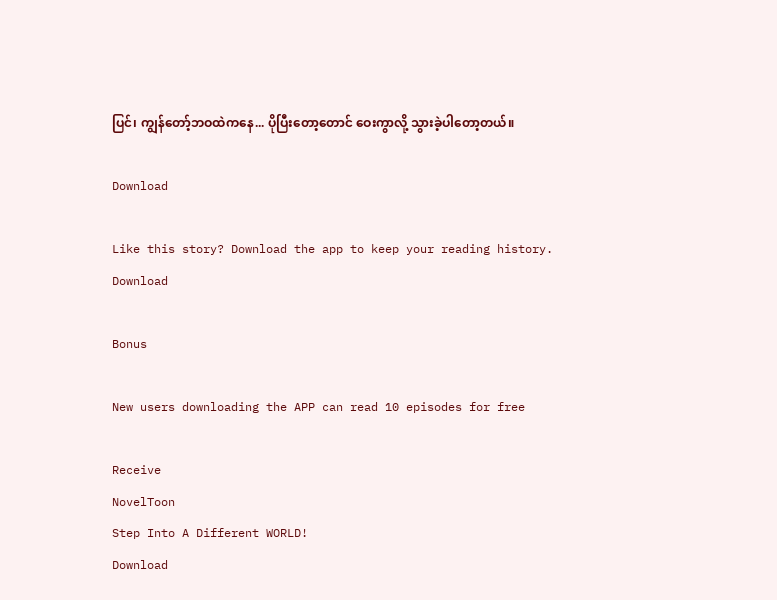ပြင်၊ ကျွန်တော့်ဘဝထဲကနေ... ပိုပြီးတော့တောင် ဝေးကွာလို့ သွားခဲ့ပါတော့တယ်။

Download

Like this story? Download the app to keep your reading history.
Download

Bonus

New users downloading the APP can read 10 episodes for free

Receive
NovelToon
Step Into A Different WORLD!
Download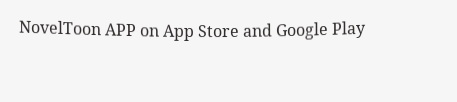NovelToon APP on App Store and Google Play